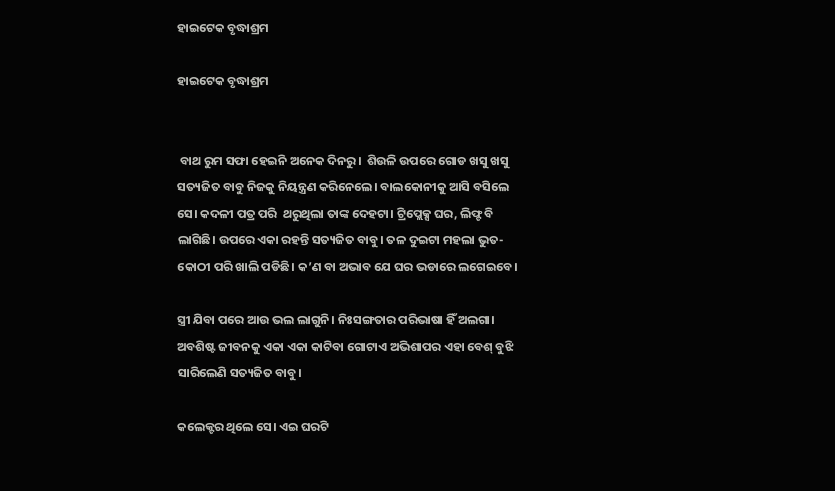ହାଇଟେକ ବୃଦ୍ଧାଶ୍ରମ

ହାଇଟେକ ବୃଦ୍ଧାଶ୍ରମ


 ବାଥ ରୁମ ସଫା ହେଇନି ଅନେକ ଦିନରୁ।  ଶିଉଳି ଉପରେ ଗୋଡ ଖସୁ ଖସୁ ସତ୍ୟଜିତ ବାବୁ ନିଜକୁ ନିୟନ୍ତ୍ରଣ କରିନେଲେ। ବାଲକୋନୀକୁ ଆସି ବସିଲେ ସେ। କଦଳୀ ପତ୍ର ପରି  ଥରୁଥିଲା ତାଙ୍କ ଦେହଟା। ଟ୍ରିପ୍ଲେକ୍ସ ଘର, ଲିଫ୍ଟ ବି ଲାଗିଛି। ଉପରେ ଏକା ରହନ୍ତି ସତ୍ୟଜିତ ବାବୁ। ତଳ ଦୁଇଟା ମହଲା ଭୁତ-କୋଠୀ ପରି ଖାଲି ପଡିଛି। କ’ଣ ବା ଅଭାବ ଯେ ଘର ଭଡାରେ ଲଗେଇବେ।

ସ୍ତ୍ରୀ ଯିବା ପରେ ଆଉ ଭଲ ଲାଗୁନି। ନିଃସଙ୍ଗତାର ପରିଭାଷା ହିଁ ଅଲଗା। ଅବଶିଷ୍ଟ ଜୀବନକୁ ଏକା ଏକା କାଟିବା ଗୋଟାଏ ଅଭିଶାପର ଏହା ବେଶ୍ ବୁଝି ସାରିଲେଣି ସତ୍ୟଜିତ ବାବୁ।

କଲେକ୍ଟର ଥିଲେ ସେ। ଏଇ ଘରଟି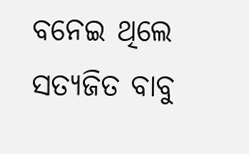ବନେଇ ଥିଲେ ସତ୍ୟଜିତ ବାବୁ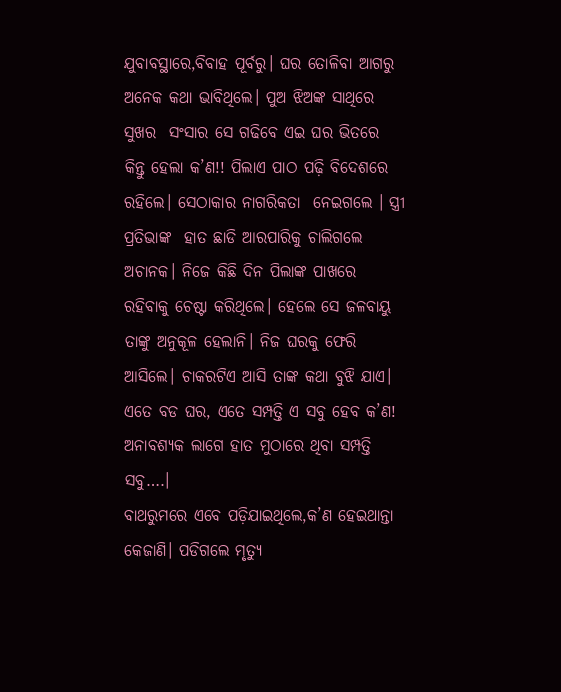ଯୁବାବସ୍ଥାରେ,ବିବାହ ପୂର୍ବରୁ। ଘର ତୋଳିବା ଆଗରୁ ଅନେକ କଥା ଭାବିଥିଲେ। ପୁଅ ଝିଅଙ୍କ ସାଥିରେ ସୁଖର  ସଂସାର ସେ ଗଢିବେ ଏଇ ଘର ଭିତରେ କିନ୍ତୁ ହେଲା କ’ଣ!! ପିଲାଏ ପାଠ ପଢ଼ି ବିଦେଶରେ ରହିଲେ। ସେଠାକାର ନାଗରିକତା  ନେଇଗଲେ । ସ୍ତ୍ରୀ ପ୍ରତିଭାଙ୍କ  ହାତ ଛାଡି ଆରପାରିକୁ ଚାଲିଗଲେ ଅଚାନକ। ନିଜେ କିଛି ଦିନ ପିଲାଙ୍କ ପାଖରେ ରହିବାକୁ ଚେଷ୍ଟା କରିଥିଲେ। ହେଲେ ସେ ଜଳବାୟୁ ତାଙ୍କୁ ଅନୁକୂଳ ହେଲାନି। ନିଜ ଘରକୁ ଫେରି ଆସିଲେ। ଚାକରଟିଏ ଆସି ତାଙ୍କ କଥା ବୁଝି ଯାଏ। ଏତେ ବଡ ଘର, ଏତେ ସମ୍ପତ୍ତି ଏ ସବୁ ହେବ କ’ଣ!  ଅନାବଶ୍ୟକ ଲାଗେ ହାତ ମୁଠାରେ ଥିବା ସମ୍ପତ୍ତି ସବୁ….।
ବାଥରୁମରେ ଏବେ ପଡ଼ିଯାଇଥିଲେ,କ’ଣ ହେଇଥାନ୍ତା କେଜାଣି। ପଡିଗଲେ ମୃତ୍ୟୁ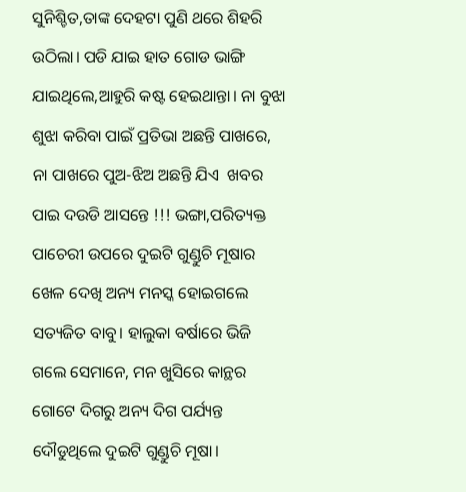ସୁନିଶ୍ଚିତ,ତାଙ୍କ ଦେହଟା ପୁଣି ଥରେ ଶିହରି ଉଠିଲା। ପଡି ଯାଇ ହାତ ଗୋଡ ଭାଙ୍ଗି ଯାଇଥିଲେ,ଆହୁରି କଷ୍ଟ ହେଇଥାନ୍ତା। ନା ବୁଝା ଶୁଝା କରିବା ପାଇଁ ପ୍ରତିଭା ଅଛନ୍ତି ପାଖରେ, ନା ପାଖରେ ପୁଅ-ଝିଅ ଅଛନ୍ତି ଯିଏ  ଖବର ପାଇ ଦଉଡି ଆସନ୍ତେ !!! ଭଙ୍ଗା,ପରିତ୍ୟକ୍ତ ପାଚେରୀ ଉପରେ ଦୁଇଟି ଗୁଣ୍ଡୁଚି ମୂଷାର ଖେଳ ଦେଖି ଅନ୍ୟ ମନସ୍କ ହୋଇଗଲେ ସତ୍ୟଜିତ ବାବୁ। ହାଲୁକା ବର୍ଷାରେ ଭିଜି ଗଲେ ସେମାନେ, ମନ ଖୁସିରେ କାନ୍ଥର ଗୋଟେ ଦିଗରୁ ଅନ୍ୟ ଦିଗ ପର୍ଯ୍ୟନ୍ତ ଦୌଡୁଥିଲେ ଦୁଇଟି ଗୁଣ୍ଡୁଚି ମୂଷା।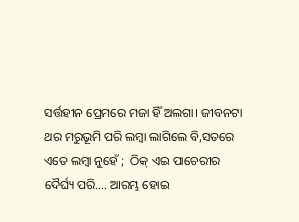ସର୍ତ୍ତହୀନ ପ୍ରେମରେ ମଜା ହିଁ ଅଲଗା। ଜୀବନଟା ଥର ମରୁଭୂମି ପରି ଲମ୍ବା ଲାଗିଲେ ବି,ସତରେ ଏତେ ଲମ୍ବା ନୁହେଁ ;  ଠିକ୍ ଏଇ ପାଚେରୀର ଦୈର୍ଘ୍ୟ ପରି…. ଆରମ୍ଭ ହୋଇ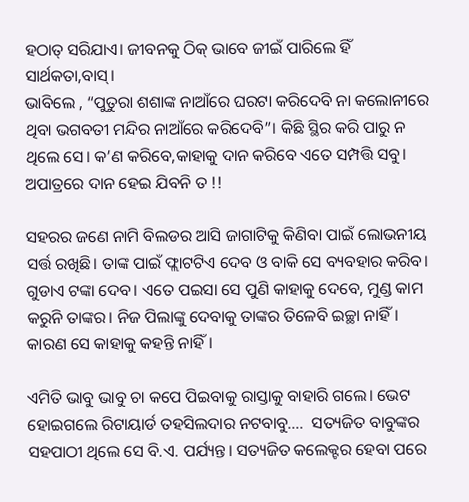ହଠାତ୍ ସରିଯାଏ। ଜୀବନକୁ ଠିକ୍ ଭାବେ ଜୀଇଁ ପାରିଲେ ହିଁ ସାର୍ଥକତା,ବାସ୍।
ଭାବିଲେ , “ପୁତୁରା ଶଶାଙ୍କ ନାଆଁରେ ଘରଟା କରିଦେବି ନା କଲୋନୀରେ ଥିବା ଭଗବତୀ ମନ୍ଦିର ନାଆଁରେ କରିଦେବି”। କିଛି ସ୍ଥିର କରି ପାରୁ ନ ଥିଲେ ସେ। କ’ଣ କରିବେ,କାହାକୁ ଦାନ କରିବେ ଏତେ ସମ୍ପତ୍ତି ସବୁ। ଅପାତ୍ରରେ ଦାନ ହେଇ ଯିବନି ତ !!

ସହରର ଜଣେ ନାମି ବିଲଡର ଆସି ଜାଗାଟିକୁ କିଣିବା ପାଇଁ ଲୋଭନୀୟ ସର୍ତ୍ତ ରଖିଛି। ତାଙ୍କ ପାଇଁ ଫ୍ଲାଟଟିଏ ଦେବ ଓ ବାକି ସେ ବ୍ୟବହାର କରିବ। ଗୁଡାଏ ଟଙ୍କା ଦେବ। ଏତେ ପଇସା ସେ ପୁଣି କାହାକୁ ଦେବେ, ମୁଣ୍ଡ କାମ କରୁନି ତାଙ୍କର। ନିଜ ପିଲାଙ୍କୁ ଦେବାକୁ ତାଙ୍କର ତିଳେବି ଇଚ୍ଛା ନାହିଁ। କାରଣ ସେ କାହାକୁ କହନ୍ତି ନାହିଁ।

ଏମିତି ଭାବୁ ଭାବୁ ଚା କପେ ପିଇବାକୁ ରାସ୍ତାକୁ ବାହାରି ଗଲେ। ଭେଟ ହୋଇଗଲେ ରିଟାୟାର୍ଡ ତହସିଲଦାର ନଟବାବୁ….  ସତ୍ୟଜିତ ବାବୁଙ୍କର ସହପାଠୀ ଥିଲେ ସେ ବି.ଏ. ପର୍ଯ୍ୟନ୍ତ। ସତ୍ୟଜିତ କଲେକ୍ଟର ହେବା ପରେ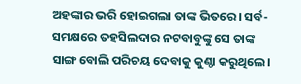ଅହଙ୍କାର ଭରି ହୋଇଗଲା ତାଙ୍କ ଭିତରେ। ସର୍ବ-ସମକ୍ଷରେ ତହସିଲଦାର ନଟବାବୁଙ୍କୁ ସେ ତାଙ୍କ ସାଙ୍ଗ ବୋଲି ପରିଚୟ ଦେବାକୁ କୁଣ୍ଠା କରୁଥିଲେ।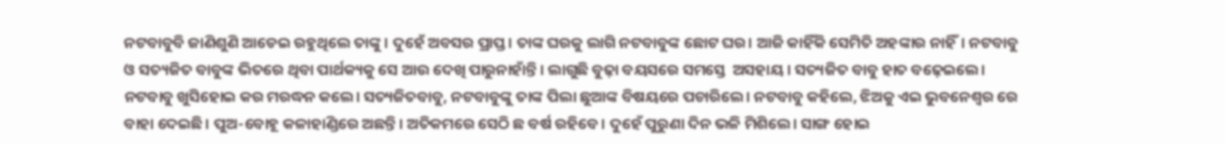ନଟବାବୁବି ଜାଣିଶୁଣି ଆଡେଇ ରହୁଥିଲେ ତାଙ୍କୁ। ଦୁହେଁ ଅବସର ପ୍ରାପ୍ତ। ତାଙ୍କ ଘରକୁ ଲାଗି ନଟବାବୁଙ୍କ ଛୋଟ ଘର। ଆଜି କାହିଁକି ସେମିତି ଅହଙ୍କାର ନାହିଁ। ନଟବାବୁ ଓ ସତ୍ୟଜିତ ବାବୁଙ୍କ ଭିତରେ ଥିବା ପାର୍ଥକ୍ୟକୁ ସେ ଆଉ ଦେଖି ପାରୁନାହାଁନ୍ତି। ଲାଗୁଛି ବୁଢ଼ା ବୟସରେ ସମସ୍ତେ  ଅସହାୟ। ସତ୍ୟଜିତ ବାବୁ ହାତ ବଢ଼େଇଲେ। ନଟବାବୁ ଖୁସିହୋଇ କର ମରଦ୍ଧନ କଲେ। ସତ୍ୟଜିତବାବୁ, ନଟବାବୁଙ୍କୁ ତାଙ୍କ ପିଲା ଛୁଆଙ୍କ ବିଷୟରେ ପଚାରିଲେ। ନଟବାବୁ କହିଲେ, ଝିଅକୁ ଏଇ ଭୁବନେଶ୍ୱର ରେ ବାହା ଦେଇଛି। ପୁଅ-ବୋହୂ କଳାହାଣ୍ଡିରେ ଅଛନ୍ତି। ଅତିକମରେ ସେଠି ଛ ବର୍ଷ ରହିବେ। ଦୁହେଁ ପୁରୁଣା ଦିନ ଭଳି ମିଶିଲେ। ସାଙ୍ଗ ହୋଇ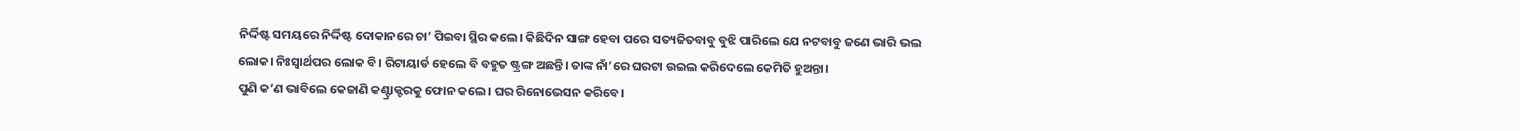ନିର୍ଦ୍ଦିଷ୍ଟ ସମୟରେ ନିର୍ଦ୍ଦିଷ୍ଟ ଦୋକାନରେ ଚା’ ପିଇବା ସ୍ଥିର କଲେ। କିଛିଦିନ ସାଙ୍ଗ ହେବା ପରେ ସତ୍ୟଜିତବାବୁ ବୁଝି ପାରିଲେ ଯେ ନଟବାବୁ ଜଣେ ଭାରି ଭଲ ଲୋକ। ନିଃସ୍ବାର୍ଥପର ଲୋକ ବି। ରିଟାୟାର୍ଡ ହେଲେ ବି ବହୁତ ଷ୍ଟ୍ରଙ୍ଗ ଅଛନ୍ତି। ତାଙ୍କ ନାଁ’ରେ ଘରଟା ଉଇଲ କରିଦେଲେ କେମିତି ହୁଅନ୍ତା।
ପୁଣି କ’ଣ ଭାବିଲେ କେଜାଣି କଣ୍ଟ୍ରାକ୍ଟରକୁ ଫୋନ କଲେ। ଘର ରିନୋଭେସନ କରିବେ।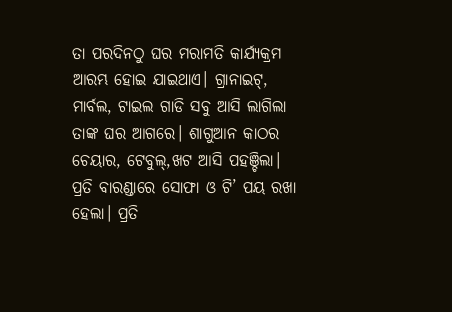ତା ପରଦିନଠୁ ଘର ମରାମତି କାର୍ଯ୍ୟକ୍ରମ ଆରମ୍ଭ ହୋଇ ଯାଇଥାଏ। ଗ୍ରାନାଇଟ୍, ମାର୍ବଲ, ଟାଇଲ ଗାଡି ସବୁ ଆସି ଲାଗିଲା ତାଙ୍କ ଘର ଆଗରେ। ଶାଗୁଆନ କାଠର ଚେୟାର, ଟେବୁଲ୍,ଖଟ ଆସି ପହଞ୍ଚିଲା। ପ୍ରତି ବାରଣ୍ଡାରେ ସୋଫା ଓ ଟି’ ପୟ ରଖା ହେଲା। ପ୍ରତି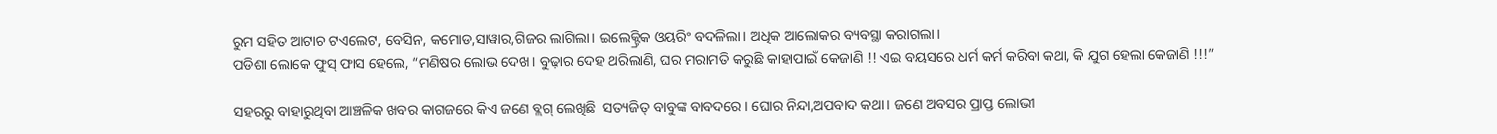ରୁମ ସହିତ ଆଟାଚ ଟଏଲେଟ, ବେସିନ, କମୋଡ,ସାୱାର,ଗିଜର ଲାଗିଲା। ଇଲେକ୍ଟ୍ରିକ ଓୟରିଂ ବଦଳିଲା। ଅଧିକ ଆଲୋକର ବ୍ୟବସ୍ଥା କରାଗଲା।
ପଡିଶା ଲୋକେ ଫୁସ୍ ଫାସ ହେଲେ, “ମଣିଷର ଲୋଭ ଦେଖ। ବୁଢ଼ାର ଦେହ ଥରିଲାଣି, ଘର ମରାମତି କରୁଛି କାହାପାଇଁ କେଜାଣି !! ଏଇ ବୟସରେ ଧର୍ମ କର୍ମ କରିବା କଥା, କି ଯୁଗ ହେଲା କେଜାଣି !!!”

ସହରରୁ ବାହାରୁଥିବା ଆଞ୍ଚଳିକ ଖବର କାଗଜରେ କିଏ ଜଣେ ବ୍ଲଗ୍ ଲେଖିଛି  ସତ୍ୟଜିତ୍ ବାବୁଙ୍କ ବାବଦରେ। ଘୋର ନିନ୍ଦା,ଅପବାଦ କଥା। ଜଣେ ଅବସର ପ୍ରାପ୍ତ ଲୋଭୀ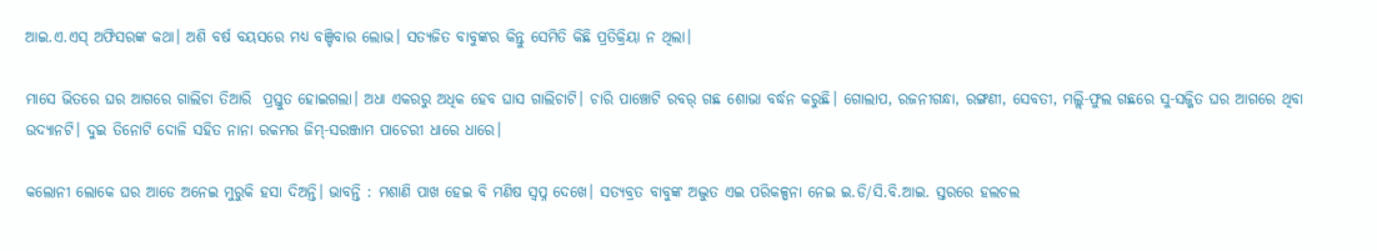ଆଇ.ଏ.ଏସ୍ ଅଫିସରଙ୍କ କଥା। ଅଶି ବର୍ଷ ବୟସରେ ମଧ୍ୟ ବଞ୍ଚିବାର ଲୋଭ। ସତ୍ୟଜିତ ବାବୁଙ୍କର କିନ୍ତୁ ସେମିତି କିଛି ପ୍ରତିକ୍ରିୟା ନ ଥିଲା।

ମାସେ ଭିତରେ ଘର ଆଗରେ ଗାଲିଚା ତିଆରି  ପ୍ରସ୍ତୁତ ହୋଇଗଲା। ଅଧା ଏକରରୁ ଅଧିକ ହେବ ଘାସ ଗାଲିଚାଟି। ଚାରି ପାଞ୍ଚୋଟି ରବର୍ ଗଛ ଶୋଭା ବର୍ଦ୍ଧନ କରୁଛି। ଗୋଲାପ, ରଜନୀଗନ୍ଧା, ରଙ୍ଗଣୀ, ସେବତୀ, ମଲ୍ଲି-ଫୁଲ ଗଛରେ ସୁ-ସଜ୍ଜିତ ଘର ଆଗରେ ଥିବା ଉଦ୍ୟାନଟି। ଦୁଇ ତିନୋଟି ଦୋଳି ସହିତ ନାନା ରକମର ଜିମ୍-ସରଞ୍ଜାମ ପାଚେରୀ ଧାରେ ଧାରେ।

କଲୋନୀ ଲୋକେ ଘର ଆଡେ ଅନେଇ ମୁରୁକି ହସା ଦିଅନ୍ତି। ଭାବନ୍ତି : ମଶାଣି ପାଖ ହେଇ ବି ମଣିଷ ସ୍ବପ୍ନ ଦେଖେ। ସତ୍ୟବ୍ରତ ବାବୁଙ୍କ ଅଦ୍ଭୁତ ଏଇ ପରିକଳ୍ପନା ନେଇ ଇ.ଡି/ସି.ବି.ଆଇ. ସ୍ତରରେ ହଲଚଲ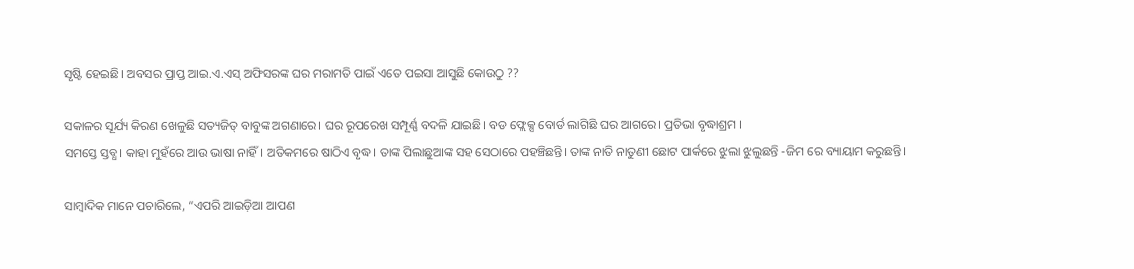ସୃଷ୍ଟି ହେଇଛି। ଅବସର ପ୍ରାପ୍ତ ଆଇ.ଏ.ଏସ୍ ଅଫିସରଙ୍କ ଘର ମରାମତି ପାଇଁ ଏତେ ପଇସା ଆସୁଛି କୋଉଠୁ ??

ସକାଳର ସୂର୍ଯ୍ୟ କିରଣ ଖେଳୁଛି ସତ୍ୟଜିତ୍ ବାବୁଙ୍କ ଅଗଣାରେ। ଘର ରୂପରେଖ ସମ୍ପୂର୍ଣ୍ଣ ବଦଳି ଯାଇଛି। ବଡ ଫ୍ଲେକ୍ସ ବୋର୍ଡ ଲାଗିଛି ଘର ଆଗରେ। ପ୍ରତିଭା ବୃଦ୍ଧାଶ୍ରମ ।
ସମସ୍ତେ ସ୍ତବ୍ଧ। କାହା ମୁହଁରେ ଆଉ ଭାଷା ନାହିଁ। ଅତିକମରେ ଷାଠିଏ ବୃଦ୍ଧ। ତାଙ୍କ ପିଲାଛୁଆଙ୍କ ସହ ସେଠାରେ ପହଞ୍ଚିଛନ୍ତି। ତାଙ୍କ ନାତି ନାତୁଣୀ ଛୋଟ ପାର୍କରେ ଝୁଲା ଝୁଲୁଛନ୍ତି -ଜିମ ରେ ବ୍ୟାୟାମ କରୁଛନ୍ତି।

ସାମ୍ବାଦିକ ମାନେ ପଚାରିଲେ, “ଏପରି ଆଇଡ଼ିଆ ଆପଣ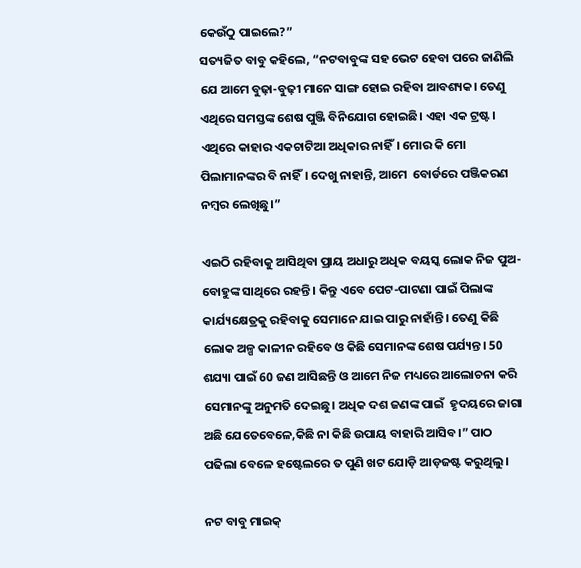କେଉଁଠୁ ପାଇଲେ?”
ସତ୍ୟଜିତ ବାବୁ କହିଲେ, “ନଟବାବୁଙ୍କ ସହ ଭେଟ ହେବା ପରେ ଜାଣିଲି ଯେ ଆମେ ବୁଢ଼ା-ବୁଢ଼ୀ ମାନେ ସାଙ୍ଗ ହୋଇ ରହିବା ଆବଶ୍ୟକ। ତେଣୁ ଏଥିରେ ସମସ୍ତଙ୍କ ଶେଷ ପୁଞ୍ଜି ବିନିଯୋଗ ହୋଇଛି। ଏହା ଏକ ଟ୍ରଷ୍ଟ। ଏଥିରେ କାହାର ଏକଚାଟିଆ ଅଧିକାର ନାହିଁ। ମୋର କି ମୋ ପିଲାମାନଙ୍କର ବି ନାହିଁ। ଦେଖୁ ନାହାନ୍ତି, ଆମେ  ବୋର୍ଡରେ ପଞ୍ଜିକରଣ ନମ୍ବର ଲେଖିଛୁ।”

ଏଇଠି ରହିବାକୁ ଆସିଥିବା ପ୍ରାୟ ଅଧାରୁ ଅଧିକ ବୟସ୍କ ଲୋକ ନିଜ ପୁଅ-ବୋହୁଙ୍କ ସାଥିରେ ରହନ୍ତି। କିନ୍ତୁ ଏବେ ପେଟ-ପାଟଣା ପାଇଁ ପିଲାଙ୍କ କାର୍ଯ୍ୟକ୍ଷେତ୍ରକୁ ରହିବାକୁ ସେମାନେ ଯାଇ ପାରୁ ନାହାଁନ୍ତି। ତେଣୁ କିଛି ଲୋକ ଅଳ୍ପ କାଳୀନ ରହିବେ ଓ କିଛି ସେମାନଙ୍କ ଶେଷ ପର୍ଯ୍ୟନ୍ତ। 50 ଶଯ୍ୟା ପାଇଁ 60 ଜଣ ଆସିଛନ୍ତି ଓ ଆମେ ନିଜ ମଧ୍ୟରେ ଆଲୋଚନା କରି ସେମାନଙ୍କୁ ଅନୁମତି ଦେଇଛୁ। ଅଧିକ ଦଶ ଜଣଙ୍କ ପାଇଁ  ହୃଦୟରେ ଜାଗା ଅଛି ଯେତେବେଳେ,କିଛି ନା କିଛି ଉପାୟ ବାହାରି ଆସିବ।” ପାଠ ପଢିଲା ବେଳେ ହଷ୍ଟେଲରେ ତ ପୁଣି ଖଟ ଯୋଡ଼ି ଆଡ଼ଜଷ୍ଟ କରୁଥିଲୁ।

ନଟ ବାବୁ ମାଇକ୍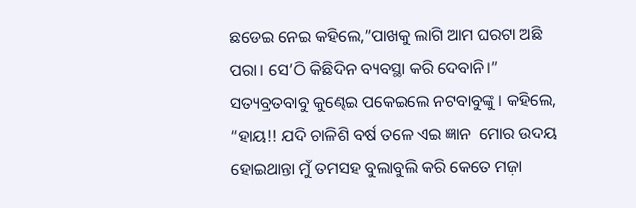ଛଡେଇ ନେଇ କହିଲେ,”ପାଖକୁ ଲାଗି ଆମ ଘରଟା ଅଛି ପରା। ସେ’ଠି କିଛିଦିନ ବ୍ୟବସ୍ଥା କରି ଦେବାନି।” ସତ୍ୟବ୍ରତବାବୁ କୁଣ୍ଢେଇ ପକେଇଲେ ନଟବାବୁଙ୍କୁ । କହିଲେ, “ହାୟ!! ଯଦି ଚାଳିଶି ବର୍ଷ ତଳେ ଏଇ ଜ୍ଞାନ  ମୋର ଉଦୟ ହୋଇଥାନ୍ତା ମୁଁ ତମସହ ବୁଲାବୁଲି କରି କେତେ ମଜ଼ା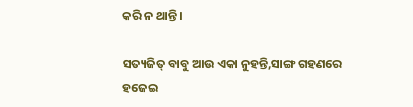କରି ନ ଥାନ୍ତି।

ସତ୍ୟଜିତ୍ ବାବୁ ଆଉ ଏକା ନୁହନ୍ତି,ସାଙ୍ଗ ଗହଣରେ ହଜେଇ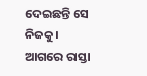ଦେଇଛନ୍ତି ସେ ନିଜକୁ।  ଆଗରେ ରାସ୍ତା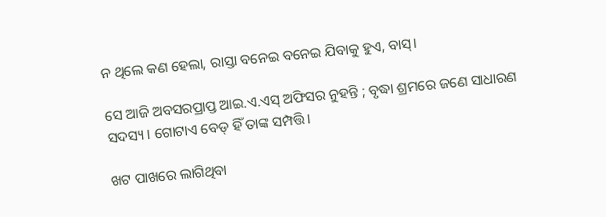ନ ଥିଲେ କଣ ହେଲା, ରାସ୍ତା ବନେଇ ବନେଇ ଯିବାକୁ ହୁଏ, ବାସ୍।

ସେ ଆଜି ଅବସରପ୍ରାପ୍ତ ଆଇ.ଏ.ଏସ୍ ଅଫିସର ନୁହନ୍ତି ; ବୃଦ୍ଧା ଶ୍ରମରେ ଜଣେ ସାଧାରଣ ସଦସ୍ୟ। ଗୋଟାଏ ବେଡ୍ ହିଁ ତାଙ୍କ ସମ୍ପତ୍ତି।

ଖଟ ପାଖରେ ଲାଗିଥିବା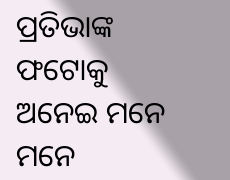ପ୍ରତିଭାଙ୍କ ଫଟୋକୁ ଅନେଇ ମନେ ମନେ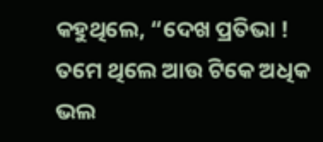କହୁଥିଲେ, “ଦେଖ ପ୍ରତିଭା ! ତମେ ଥିଲେ ଆଉ ଟିକେ ଅଧିକ ଭଲ